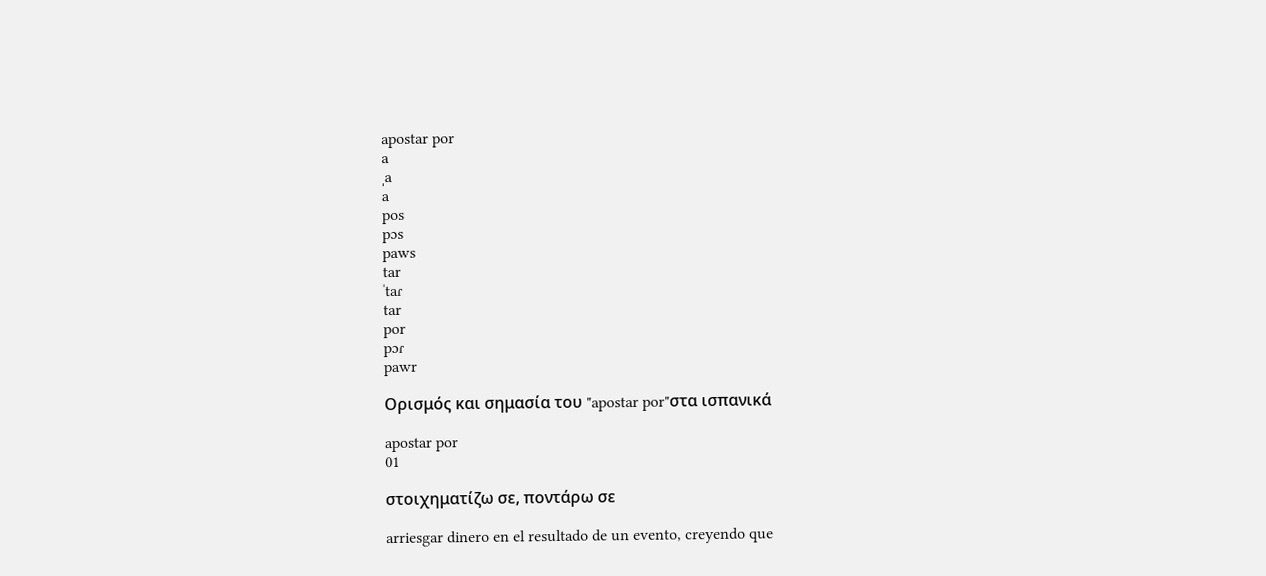apostar por
a
ˌa
a
pos
pɔs
paws
tar
ˈtaɾ
tar
por
pɔɾ
pawr

Ορισμός και σημασία του "apostar por"στα ισπανικά

apostar por
01

στοιχηματίζω σε, ποντάρω σε

arriesgar dinero en el resultado de un evento, creyendo que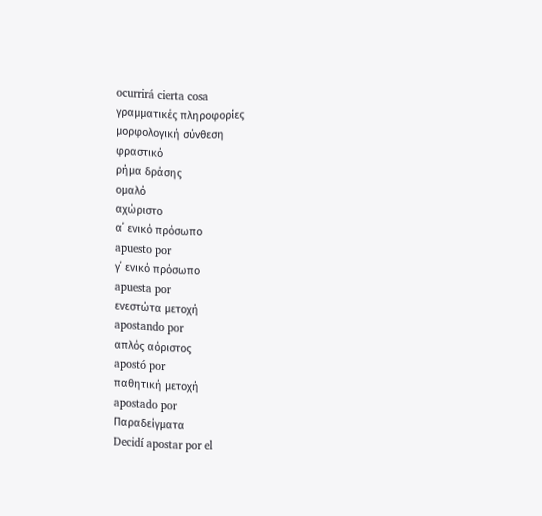ocurrirá cierta cosa
γραμματικές πληροφορίες
μορφολογική σύνθεση
φραστικό
ρήμα δράσης
ομαλό
αχώριστο
α΄ ενικό πρόσωπο
apuesto por
γ΄ ενικό πρόσωπο
apuesta por
ενεστώτα μετοχή
apostando por
απλός αόριστος
apostó por
παθητική μετοχή
apostado por
Παραδείγματα
Decidí apostar por el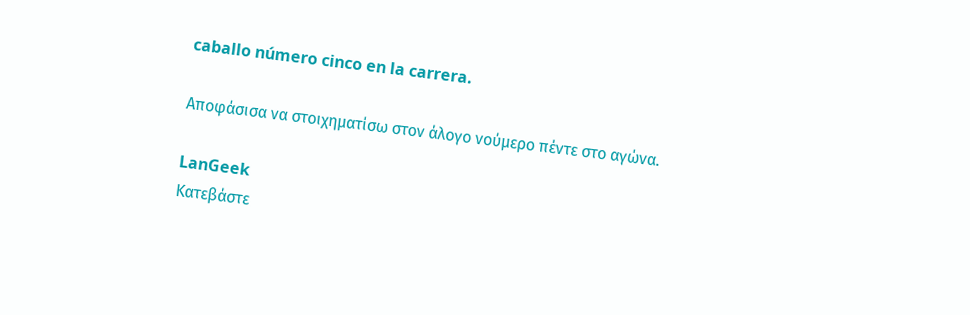caballo número cinco en la carrera.

Αποφάσισα να στοιχηματίσω στον άλογο νούμερο πέντε στο αγώνα.

LanGeek
Κατεβάστε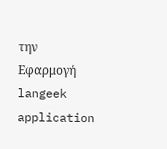την Εφαρμογή
langeek application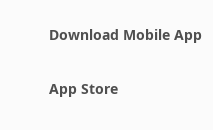Download Mobile App

App Store